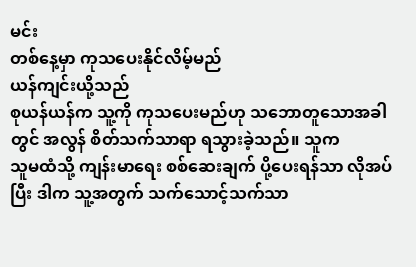မင်း
တစ်နေ့မှာ ကုသပေးနိုင်လိမ့်မည်
ယန်ကျင်းယို့သည်
စုယန်ယန်က သူ့ကို ကုသပေးမည်ဟု သဘောတူသောအခါတွင် အလွန် စိတ်သက်သာရာ ရသွားခဲ့သည်။ သူက
သူမထံသို့ ကျန်းမာရေး စစ်ဆေးချက် ပို့ပေးရန်သာ လိုအပ်ပြီး ဒါက သူ့အတွက် သက်သောင့်သက်သာ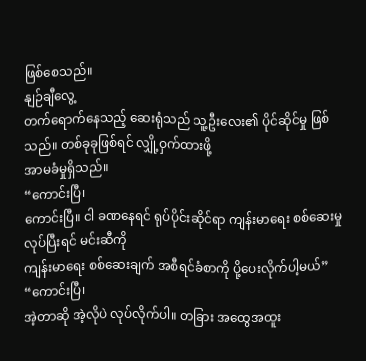ဖြစ်စေသည်။
နျဉ်ချီလွေ့
တက်ရောက်နေသည့် ဆေးရုံသည် သူ့ဦးလေး၏ ပိုင်ဆိုင်မှု ဖြစ်သည်။ တစ်ခုခုဖြစ်ရင် လျှို့ဝှက်ထားဖို့
အာမခံမှုရှိသည်။
“ကောင်းပြီ၊
ကောင်းပြီ။ ငါ ခဏနေရင် ရုပ်ပိုင်းဆိုင်ရာ ကျန်းမာရေး စစ်ဆေးမှု လုပ်ပြီးရင် မင်းဆီကို
ကျန်းမာရေး စစ်ဆေးချက် အစီရင်ခံစာကို ပို့ပေးလိုက်ပါ့မယ်”
“ကောင်းပြီ၊
အဲ့တာဆို အဲ့လိုပဲ လုပ်လိုက်ပါ။ တခြား အထွေအထူး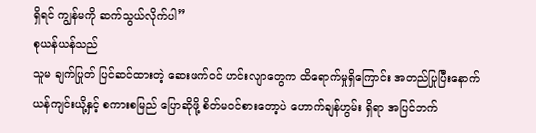ရှိရင် ကျွန်မကို ဆက်သွယ်လိုက်ပါ”
စုယန်ယန်သည်
သူမ ချက်ပြုတ် ပြင်ဆင်ထားတဲ့ ဆေးဖက်ဝင် ဟင်းလျာတွေက ထိရောက်မှုရှိကြောင်း အတည်ပြုပြီးနောက်
ယန်ကျင်းယို့နှင့် စကားစမြည် ပြောဆိုဖို့ စိတ်မဝင်စားတော့ပဲ ဟောက်ချန်ဟွမ်း ရှိရာ အပြင်ဘက်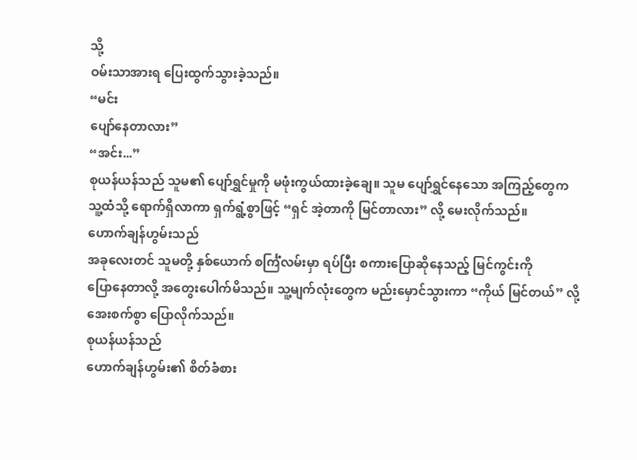သို့
ဝမ်းသာအားရ ပြေးထွက်သွားခဲ့သည်။
“မင်း
ပျော်နေတာလား”
“အင်း...”
စုယန်ယန်သည် သူမ၏ ပျော်ရွှင်မှုကို မဖုံးကွယ်ထားခဲ့ချေ။ သူမ ပျော်ရွှင်နေသော အကြည့်တွေက
သူ့ထံသို့ ရောက်ရှိလာကာ ရှက်ရွံ့စွာဖြင့် “ရှင် အဲ့တာကို မြင်တာလား” လို့ မေးလိုက်သည်။
ဟောက်ချန်ဟွမ်းသည်
အခုလေးတင် သူမတို့ နှစ်ယောက် စင်္ကြံလမ်းမှာ ရပ်ပြီး စကားပြောဆိုနေသည့် မြင်ကွင်းကို
ပြောနေတာလို့ အတွေးပေါက်မိသည်။ သူ့မျက်လုံးတွေက မည်းမှောင်သွားကာ “ကိုယ် မြင်တယ်” လို့
အေးစက်စွာ ပြောလိုက်သည်။
စုယန်ယန်သည်
ဟောက်ချန်ဟွမ်း၏ စိတ်ခံစား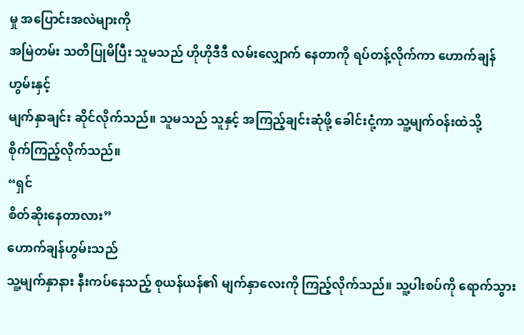မှု အပြောင်းအလဲများကို
အမြဲတမ်း သတိပြုမိပြီး သူမသည် ဟိုဟိုဒီဒီ လမ်းလျှောက် နေတာကို ရပ်တန့်လိုက်ကာ ဟောက်ချန်ဟွမ်းနှင့်
မျက်နှာချင်း ဆိုင်လိုက်သည်။ သူမသည် သူနှင့် အကြည့်ချင်းဆုံဖို့ ခေါင်းငုံ့ကာ သူ့မျက်ဝန်းထဲသို့
စိုက်ကြည့်လိုက်သည်။
“ရှင်
စိတ်ဆိုးနေတာလား”
ဟောက်ချန်ဟွမ်းသည်
သူ့မျက်နှာနား နီးကပ်နေသည့် စုယန်ယန်၏ မျက်နှာလေးကို ကြည့်လိုက်သည်။ သူ့ပါးစပ်ကို ရောက်သွား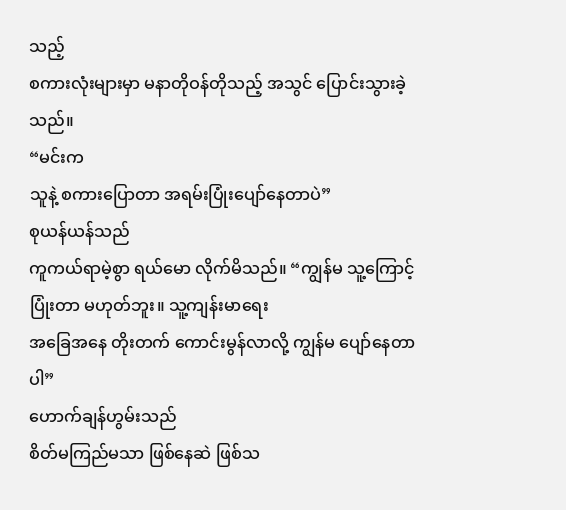သည့်
စကားလုံးများမှာ မနာတိုဝန်တိုသည့် အသွင် ပြောင်းသွားခဲ့သည်။
“မင်းက
သူနဲ့ စကားပြောတာ အရမ်းပြုံးပျော်နေတာပဲ”
စုယန်ယန်သည်
ကူကယ်ရာမဲ့စွာ ရယ်မော လိုက်မိသည်။ “ကျွန်မ သူ့ကြောင့် ပြုံးတာ မဟုတ်ဘူး။ သူ့ကျန်းမာရေး
အခြေအနေ တိုးတက် ကောင်းမွန်လာလို့ ကျွန်မ ပျော်နေတာပါ”
ဟောက်ချန်ဟွမ်းသည်
စိတ်မကြည်မသာ ဖြစ်နေဆဲ ဖြစ်သ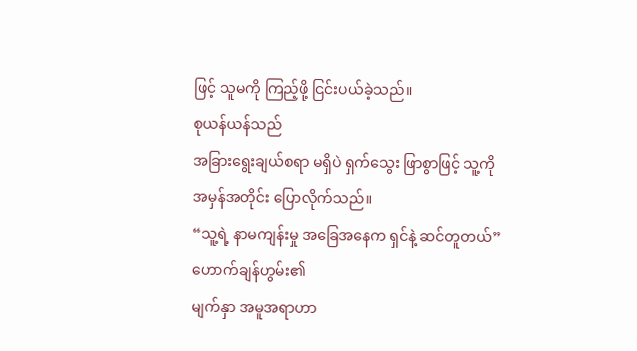ဖြင့် သူမကို ကြည့်ဖို့ ငြင်းပယ်ခဲ့သည်။
စုယန်ယန်သည်
အခြားရွေးချယ်စရာ မရှိပဲ ရှက်သွေး ဖြာစွာဖြင့် သူ့ကို အမှန်အတိုင်း ပြောလိုက်သည်။
“သူ့ရဲ့ နာမကျန်းမှု အခြေအနေက ရှင်နဲ့ ဆင်တူတယ်”
ဟောက်ချန်ဟွမ်း၏
မျက်နှာ အမူအရာဟာ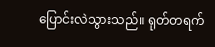ပြောင်းလဲသွားသည်။ ရုတ်တရက်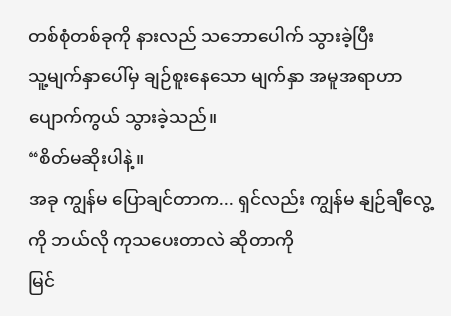တစ်စုံတစ်ခုကို နားလည် သဘောပေါက် သွားခဲ့ပြီး
သူ့မျက်နှာပေါ်မှ ချဉ်စူးနေသော မျက်နှာ အမူအရာဟာ ပျောက်ကွယ် သွားခဲ့သည်။
“စိတ်မဆိုးပါနဲ့။
အခု ကျွန်မ ပြောချင်တာက... ရှင်လည်း ကျွန်မ နျဉ်ချီလွေ့ကို ဘယ်လို ကုသပေးတာလဲ ဆိုတာကို
မြင်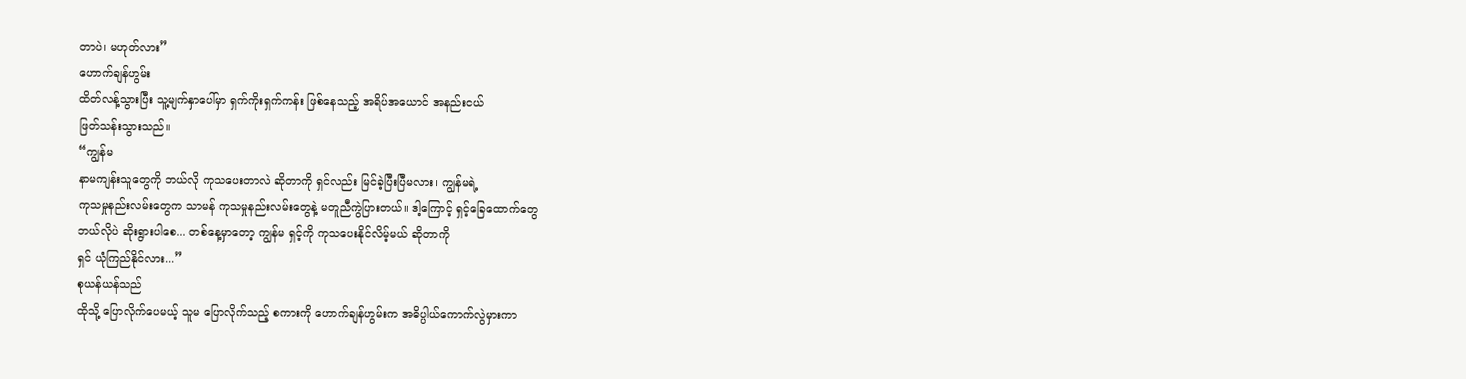တာပဲ၊ မဟုတ်လား”
ဟောက်ချန်ဟွမ်း
ထိတ်လန့်သွားပြီး သူ့မျက်နှာပေါ်မှာ ရှက်ကိုးရှက်ကန်း ဖြစ်နေသည့် အရိပ်အယောင် အနည်းငယ်
ဖြတ်သန်းသွားသည်။
“ကျွန်မ
နာမကျန်းသူတွေကို ဘယ်လို ကုသပေးတာလဲ ဆိုတာကို ရှင်လည်း မြင်ခဲ့ပြီးပြီမလား၊ ကျွန်မရဲ့
ကုသမှုနည်းလမ်းတွေက သာမန် ကုသမှုနည်းလမ်းတွေနဲ့ မတူညီကွဲပြားတယ်။ ဒါ့ကြောင့် ရှင့်ခြေထောက်တွေ
ဘယ်လိုပဲ ဆိုးရွားပါစေ... တစ်နေ့မှာတော့ ကျွန်မ ရှင့်ကို ကုသပေးနိုင်လိမ့်မယ် ဆိုတာကို
ရှင် ယုံကြည်နိုင်လား...”
စုယန်ယန်သည်
ထိုသို့ ပြောလိုက်ပေမယ့် သူမ ပြောလိုက်သည့် စကားကို ဟောက်ချန်ဟွမ်းက အဓိပ္ပါယ်ကောက်လွဲမှားကာ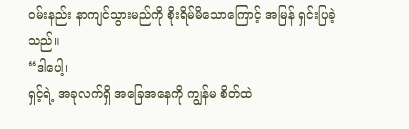ဝမ်းနည်း နာကျင်သွားမည်ကို စိုးရိမ်မိသောကြောင့် အမြန် ရှင်းပြခဲ့သည်။
“ဒါပေါ့၊
ရှင့်ရဲ့ အခုလက်ရှိ အခြေအနေကို ကျွန်မ စိတ်ထဲ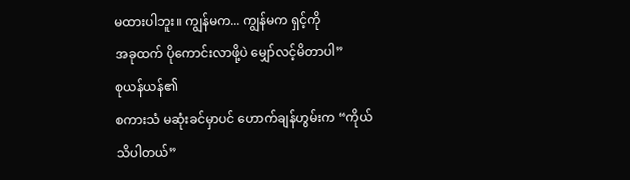မထားပါဘူး။ ကျွန်မက... ကျွန်မက ရှင့်ကို
အခုထက် ပိုကောင်းလာဖို့ပဲ မျှော်လင့်မိတာပါ”
စုယန်ယန်၏
စကားသံ မဆုံးခင်မှာပင် ဟောက်ချန်ဟွမ်းက “ကိုယ် သိပါတယ်”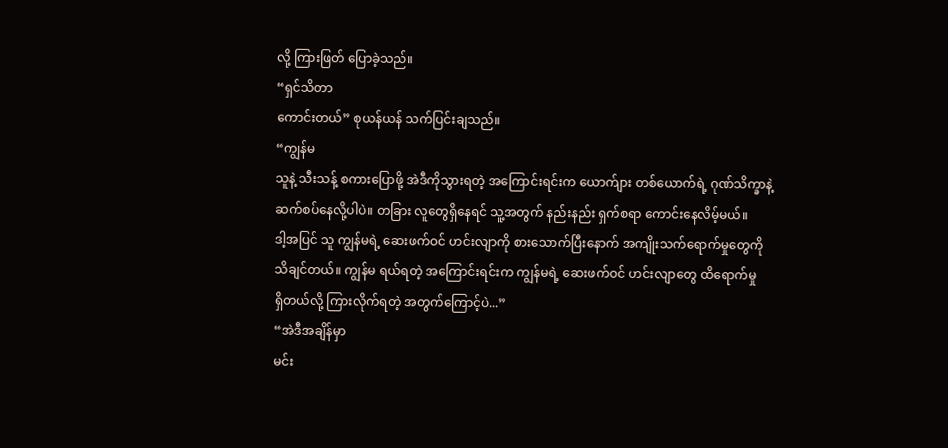လို့ ကြားဖြတ် ပြောခဲ့သည်။
“ရှင်သိတာ
ကောင်းတယ်” စုယန်ယန် သက်ပြင်းချသည်။
“ကျွန်မ
သူနဲ့ သီးသန့် စကားပြောဖို့ အဲဒီကိုသွားရတဲ့ အကြောင်းရင်းက ယောက်ျား တစ်ယောက်ရဲ့ ဂုဏ်သိက္ခာနဲ့
ဆက်စပ်နေလို့ပါပဲ။ တခြား လူတွေရှိနေရင် သူ့အတွက် နည်းနည်း ရှက်စရာ ကောင်းနေလိမ့်မယ်။
ဒါ့အပြင် သူ ကျွန်မရဲ့ ဆေးဖက်ဝင် ဟင်းလျာကို စားသောက်ပြီးနောက် အကျိုးသက်ရောက်မှုတွေကို
သိချင်တယ်။ ကျွန်မ ရယ်ရတဲ့ အကြောင်းရင်းက ကျွန်မရဲ့ ဆေးဖက်ဝင် ဟင်းလျာတွေ ထိရောက်မှု
ရှိတယ်လို့ ကြားလိုက်ရတဲ့ အတွက်ကြောင့်ပဲ...”
“အဲဒီအချိန်မှာ
မင်း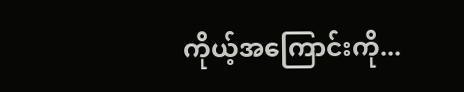ကိုယ့်အကြောင်းကို...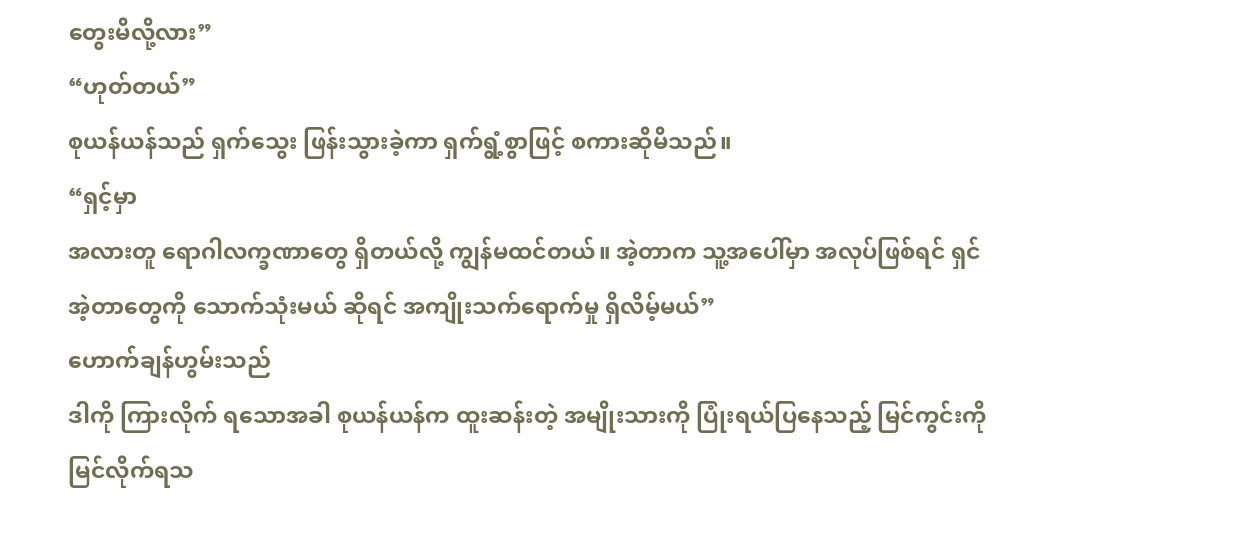တွေးမိလို့လား”
“ဟုတ်တယ်”
စုယန်ယန်သည် ရှက်သွေး ဖြန်းသွားခဲ့ကာ ရှက်ရွံ့စွာဖြင့် စကားဆိုမိသည်။
“ရှင့်မှာ
အလားတူ ရောဂါလက္ခဏာတွေ ရှိတယ်လို့ ကျွန်မထင်တယ်။ အဲ့တာက သူ့အပေါ်မှာ အလုပ်ဖြစ်ရင် ရှင်
အဲ့တာတွေကို သောက်သုံးမယ် ဆိုရင် အကျိုးသက်ရောက်မှု ရှိလိမ့်မယ်”
ဟောက်ချန်ဟွမ်းသည်
ဒါကို ကြားလိုက် ရသောအခါ စုယန်ယန်က ထူးဆန်းတဲ့ အမျိုးသားကို ပြုံးရယ်ပြနေသည့် မြင်ကွင်းကို
မြင်လိုက်ရသ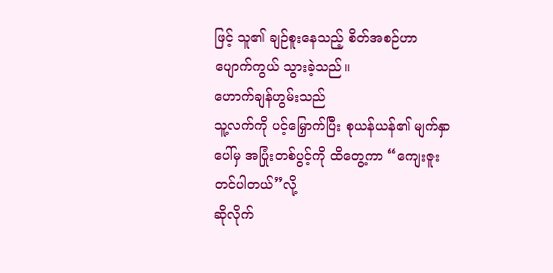ဖြင့် သူ၏ ချဉ်စူးနေသည့် စိတ်အစဉ်ဟာ ပျောက်ကွယ် သွားခဲ့သည်။
ဟောက်ချန်ဟွမ်းသည်
သူ့လက်ကို ပင့်မြှောက်ပြီး စုယန်ယန်၏ မျက်နှာပေါ်မှ အပြုံးတစ်ပွင့်ကို ထိတွေ့ကာ “ကျေးဇူးတင်ပါတယ်”လို့
ဆိုလိုက်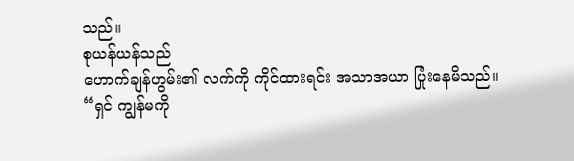သည်။
စုယန်ယန်သည်
ဟောက်ချန်ဟွမ်း၏ လက်ကို ကိုင်ထားရင်း အသာအယာ ပြုံးနေမိသည်။
“ရှင် ကျွန်မကို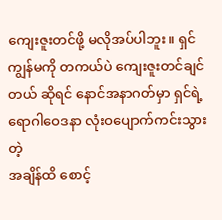ကျေးဇူးတင်ဖို့ မလိုအပ်ပါဘူး။ ရှင်
ကျွန်မကို တကယ်ပဲ ကျေးဇူးတင်ချင်တယ် ဆိုရင် နောင်အနာဂတ်မှာ ရှင်ရဲ့ ရောဂါဝေဒနာ လုံးဝပျောက်ကင်းသွားတဲ့
အချိန်ထိ စောင့်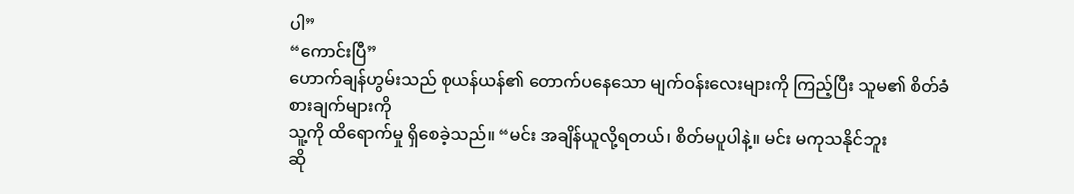ပါ”
“ကောင်းပြီ”
ဟောက်ချန်ဟွမ်းသည် စုယန်ယန်၏ တောက်ပနေသော မျက်ဝန်းလေးများကို ကြည့်ပြီး သူမ၏ စိတ်ခံစားချက်များကို
သူ့ကို ထိရောက်မှု ရှိစေခဲ့သည်။ “မင်း အချိန်ယူလို့ရတယ်၊ စိတ်မပူပါနဲ့။ မင်း မကုသနိုင်ဘူး
ဆို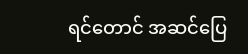ရင်တောင် အဆင်ပြေ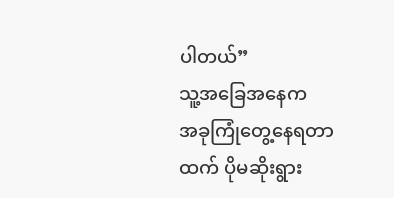ပါတယ်”
သူ့အခြေအနေက
အခုကြုံတွေ့နေရတာထက် ပိုမဆိုးရွား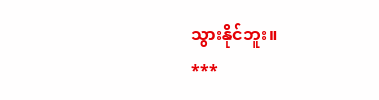သွားနိုင်ဘူး။
***